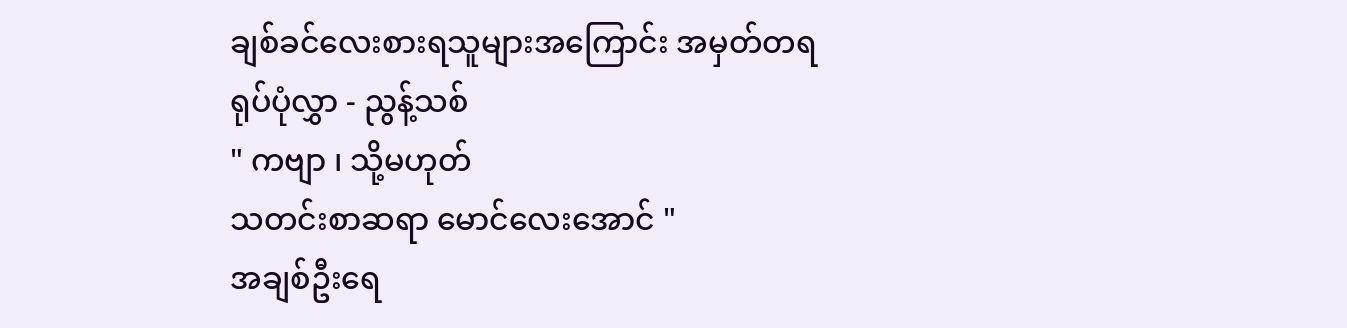ချစ်ခင်လေးစားရသူများအကြောင်း အမှတ်တရရုပ်ပုံလွှာ - ညွန့်သစ်
" ကဗျာ ၊ သို့မဟုတ်
သတင်းစာဆရာ မောင်လေးအောင် "
အချစ်ဦးရေ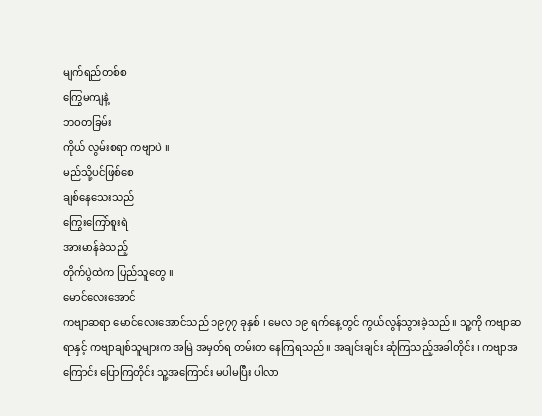မျက်ရည်တစ်စ
ကြွေမကျနဲ့
ဘဝတခြမ်း
ကိုယ် လွမ်းစရာ ကဗျာပဲ ။
မည်သို့ပင်ဖြစ်စေ
ချစ်နေသေးသည်
ကြွေးကြော်စူးရဲ
အားမာန်ခဲသည့်
တိုက်ပွဲထဲက ပြည်သူတွေ ။
မောင်လေးအောင်
ကဗျာဆရာ မောင်လေးအောင်သည် ၁၉၇၇ ခုနှစ် ၊ မေလ ၁၉ ရက်နေ့တွင် ကွယ်လွန်သွားခဲ့သည် ။ သူ့ကို ကဗျာဆရာနှင့် ကဗျာချစ်သူများက အမြဲ အမှတ်ရ တမ်းတ နေကြရသည် ။ အချင်းချင်း ဆုံကြသည့်အခါတိုင်း ၊ ကဗျာအကြောင်း ပြောကြတိုင်း သူ့အကြောင်း မပါမပြီး ပါလာ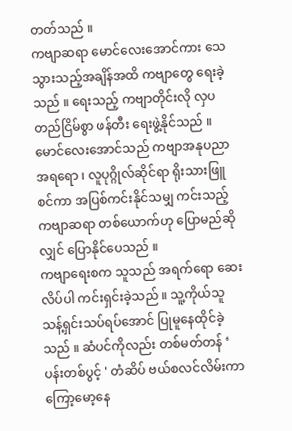တတ်သည် ။
ကဗျာဆရာ မောင်လေးအောင်ကား သေသွားသည့်အချိန်အထိ ကဗျာတွေ ရေးခဲ့သည် ။ ရေးသည့် ကဗျာတိုင်းလို လှပတည်ငြိမ်စွာ ဖန်တီး ရေးဖွဲ့နိုင်သည် ။
မောင်လေးအောင်သည် ကဗျာအနုပညာအရရော ၊ လူပုဂ္ဂိုလ်ဆိုင်ရာ ရိုးသားဖြူစင်ကာ အပြစ်ကင်းနိုင်သမျှ ကင်းသည့် ကဗျာဆရာ တစ်ယောက်ဟု ပြောမည်ဆိုလျှင် ပြောနိုင်ပေသည် ။
ကဗျာရေးစက သူသည် အရက်ရော ဆေးလိပ်ပါ ကင်းရှင်းခဲ့သည် ။ သူ့ကိုယ်သူ သန့်ရှင်းသပ်ရပ်အောင် ပြုမူနေထိုင်ခဲ့သည် ။ ဆံပင်ကိုလည်း တစ်မတ်တန် ‘ ပန်းတစ်ပွင့် ' တံဆိပ် ဗယ်စလင်လိမ်းကာ ကြော့မော့နေ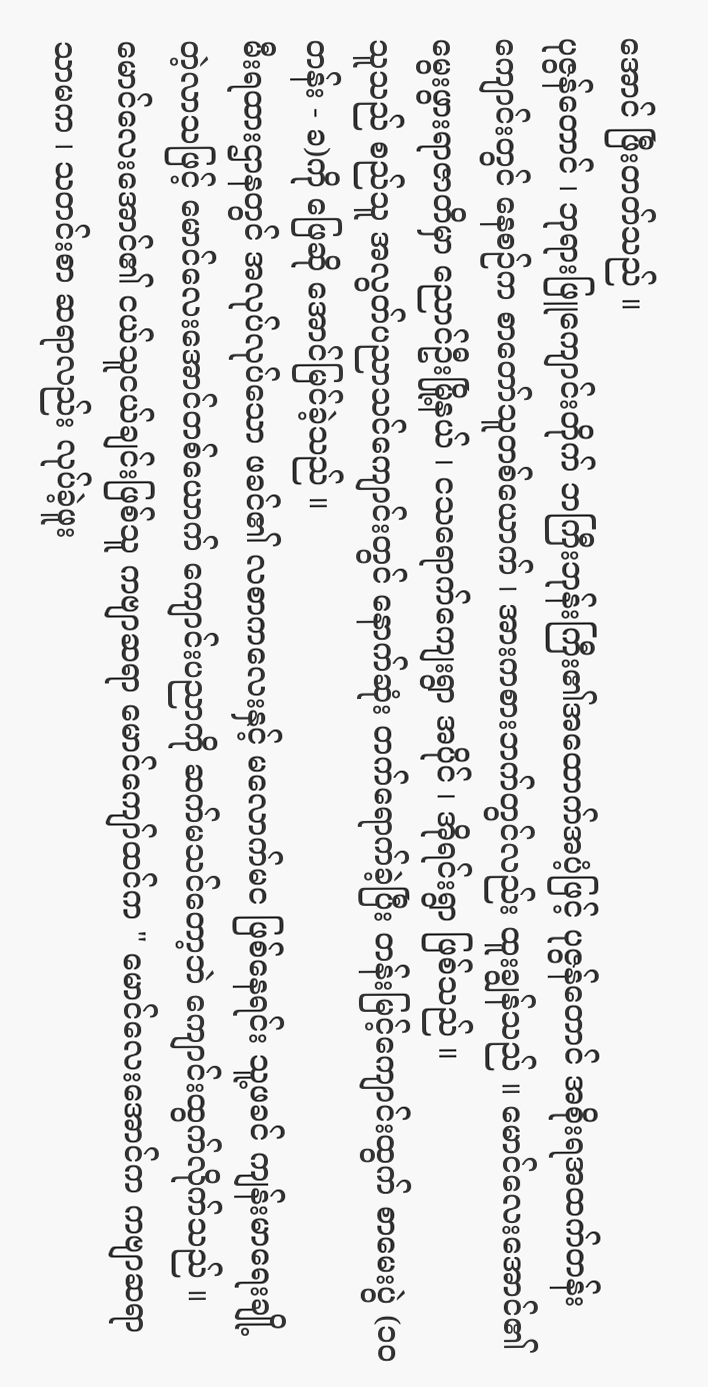အောင် ဖြီးတတ်သည် ။
ပုဇွန်တောင် ၊ ဘုရားဖြူကျောင်းတိုက် ဘကြီးဘုန်းကြီး၏အထောက်အပံ့ဖြင့် ပုဇွန်တောင် အစိုးရအထက်တန်းကျောင်းတွင် နေစဉ်က စာတော်သူတစ်ယောက် ၊ အားကစားဘက်တွင်လည်း ထူးချွန်သည် ။ မောင်လေးအောင်၏ မွေးဖွားရာဇာတိမှာ ညောင်ဦးမြို့နယ် ၊ ငသရောက်ကျေးရွာ အပိုင် ၊ အိုရင်းရွာ ဖြစ်သည် ။
သူသည် စည်သူ အလွတ်ပညာသင်ကျောင်းတွင် နောက်ဆုံး တက်ရောက်ခဲ့ပြီး တန်းမြင့်ကျောင်းထွက် စာမေးပွဲ (၁ဝ တန်း - ခ)ကို ဖြေဆို အောင်မြင်ခဲ့သည် ။
မီးရထားဌာနတွင် အလုပ်လုပ်သော ဖခင်၏ လစာကလေးနှင့် မလောက်မင ဖြစ်နေရင်း သူ့ဖခင် ကျန်းမာရေးချို့တဲ့လာသဖြင့် မောင်လေးအောင်တစ်ယောက် ကျောင်းပညာကို ဆက်မသင်တော့ဘဲ ကျောင်းထွက်လိုက်သည် ။
မောင်လေးအောင်၏ ငယ်သူငယ်ချင်းဖြစ်သူ ကဗျာဆရာ မောင်ကျော်ထင်က " မောင်လေးအောင်က ကဗျာဆရာသာမက ၊ သတင်းစာ ဆရာလည်း လုပ်ခဲ့ဖူး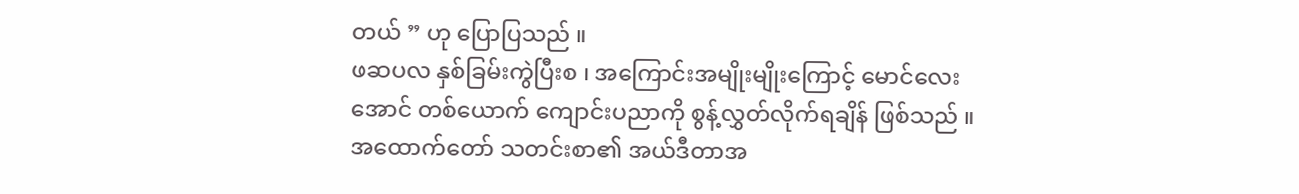တယ် ” ဟု ပြောပြသည် ။
ဖဆပလ နှစ်ခြမ်းကွဲပြီးစ ၊ အကြောင်းအမျိုးမျိုးကြောင့် မောင်လေးအောင် တစ်ယောက် ကျောင်းပညာကို စွန့်လွှတ်လိုက်ရချိန် ဖြစ်သည် ။
အထောက်တော် သတင်းစာ၏ အယ်ဒီတာအ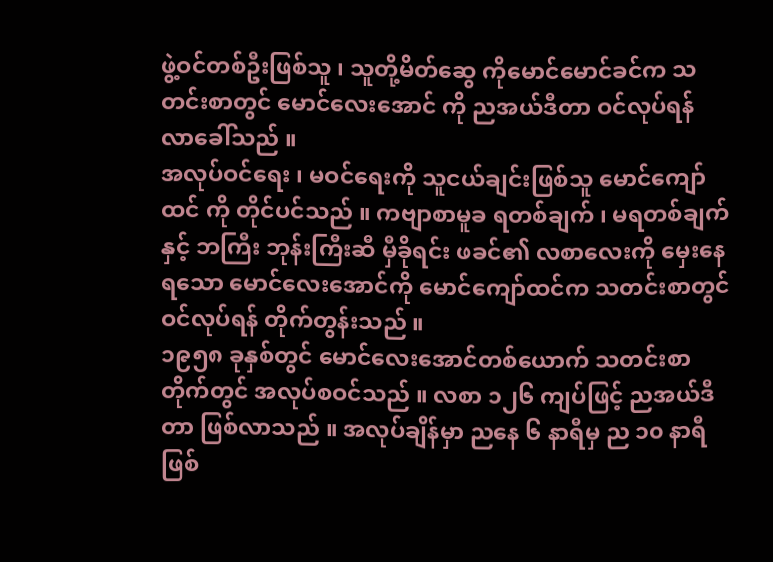ဖွဲ့ဝင်တစ်ဦးဖြစ်သူ ၊ သူတို့မိတ်ဆွေ ကိုမောင်မောင်ခင်က သတင်းစာတွင် မောင်လေးအောင် ကို ညအယ်ဒီတာ ဝင်လုပ်ရန် လာခေါ်သည် ။
အလုပ်ဝင်ရေး ၊ မဝင်ရေးကို သူငယ်ချင်းဖြစ်သူ မောင်ကျော်ထင် ကို တိုင်ပင်သည် ။ ကဗျာစာမူခ ရတစ်ချက် ၊ မရတစ်ချက်နှင့် ဘကြီး ဘုန်းကြီးဆီ မှီခိုရင်း ဖခင်၏ လစာလေးကို မှေးနေရသော မောင်လေးအောင်ကို မောင်ကျော်ထင်က သတင်းစာတွင် ဝင်လုပ်ရန် တိုက်တွန်းသည် ။
၁၉၅၈ ခုနှစ်တွင် မောင်လေးအောင်တစ်ယောက် သတင်းစာတိုက်တွင် အလုပ်စဝင်သည် ။ လစာ ၁၂၆ ကျပ်ဖြင့် ညအယ်ဒီတာ ဖြစ်လာသည် ။ အလုပ်ချိန်မှာ ညနေ ၆ နာရီမှ ည ၁၀ နာရီ ဖြစ်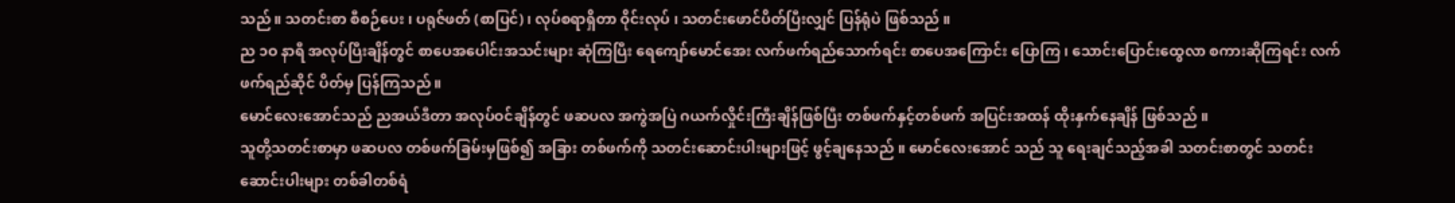သည် ။ သတင်းစာ စီစဉ်ပေး ၊ ပရုဇ်ဖတ် (စာပြင်) ၊ လုပ်စရာရှိတာ ဝိုင်းလုပ် ၊ သတင်းဖောင်ပိတ်ပြီးလျှင် ပြန်ရုံပဲ ဖြစ်သည် ။
ည ၁ဝ နာရီ အလုပ်ပြီးချိန်တွင် စာပေအပေါင်းအသင်းများ ဆုံကြပြီး ရေကျော်မောင်အေး လက်ဖက်ရည်သောက်ရင်း စာပေအကြောင်း ပြောကြ ၊ သောင်းပြောင်းထွေလာ စကားဆိုကြရင်း လက်ဖက်ရည်ဆိုင် ပိတ်မှ ပြန်ကြသည် ။
မောင်လေးအောင်သည် ညအယ်ဒီတာ အလုပ်ဝင်ချိန်တွင် ဖဆပလ အကွဲအပြဲ ဂယက်လှိုင်းကြီးချိန်ဖြစ်ပြီး တစ်ဖက်နှင့်တစ်ဖက် အပြင်းအထန် ထိုးနှက်နေချိန် ဖြစ်သည် ။
သူတို့သတင်းစာမှာ ဖဆပလ တစ်ဖက်ခြမ်းမှဖြစ်၍ အခြား တစ်ဖက်ကို သတင်းဆောင်းပါးများဖြင့် ဖွင့်ချနေသည် ။ မောင်လေးအောင် သည် သူ ရေးချင်သည့်အခါ သတင်းစာတွင် သတင်းဆောင်းပါးများ တစ်ခါတစ်ရံ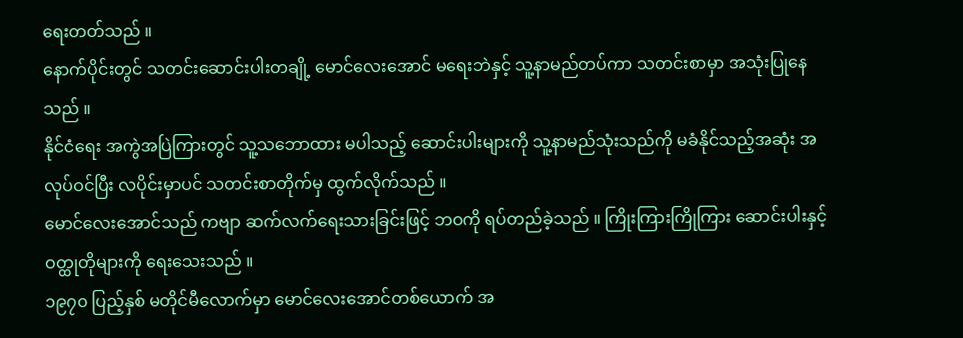ရေးတတ်သည် ။
နောက်ပိုင်းတွင် သတင်းဆောင်းပါးတချို့ မောင်လေးအောင် မရေးဘဲနှင့် သူ့နာမည်တပ်ကာ သတင်းစာမှာ အသုံးပြုနေသည် ။
နိုင်ငံရေး အကွဲအပြဲကြားတွင် သူ့သဘောထား မပါသည့် ဆောင်းပါးများကို သူ့နာမည်သုံးသည်ကို မခံနိုင်သည့်အဆုံး အလုပ်ဝင်ပြီး လပိုင်းမှာပင် သတင်းစာတိုက်မှ ထွက်လိုက်သည် ။
မောင်လေးအောင်သည် ကဗျာ ဆက်လက်ရေးသားခြင်းဖြင့် ဘဝကို ရပ်တည်ခဲ့သည် ။ ကြိုးကြားကြိုကြား ဆောင်းပါးနှင့် ဝတ္ထုတိုများကို ရေးသေးသည် ။
၁၉၇၀ ပြည့်နှစ် မတိုင်မီလောက်မှာ မောင်လေးအောင်တစ်ယောက် အ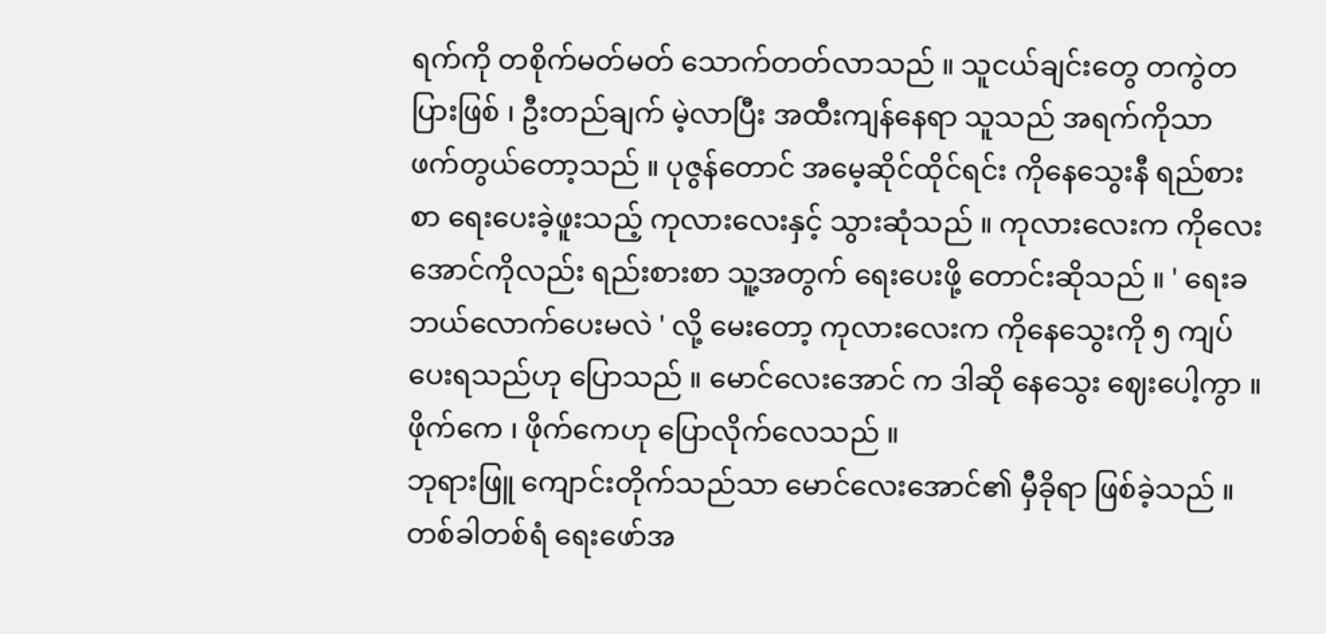ရက်ကို တစိုက်မတ်မတ် သောက်တတ်လာသည် ။ သူငယ်ချင်းတွေ တကွဲတပြားဖြစ် ၊ ဦးတည်ချက် မဲ့လာပြီး အထီးကျန်နေရာ သူသည် အရက်ကိုသာ ဖက်တွယ်တော့သည် ။ ပုဇွန်တောင် အမေ့ဆိုင်ထိုင်ရင်း ကိုနေသွေးနီ ရည်စားစာ ရေးပေးခဲ့ဖူးသည့် ကုလားလေးနှင့် သွားဆုံသည် ။ ကုလားလေးက ကိုလေးအောင်ကိုလည်း ရည်းစားစာ သူ့အတွက် ရေးပေးဖို့ တောင်းဆိုသည် ။ ' ရေးခ ဘယ်လောက်ပေးမလဲ ' လို့ မေးတော့ ကုလားလေးက ကိုနေသွေးကို ၅ ကျပ်ပေးရသည်ဟု ပြောသည် ။ မောင်လေးအောင် က ဒါဆို နေသွေး ဈေးပေါ့ကွာ ။ ဖိုက်ကေ ၊ ဖိုက်ကေဟု ပြောလိုက်လေသည် ။
ဘုရားဖြူ ကျောင်းတိုက်သည်သာ မောင်လေးအောင်၏ မှီခိုရာ ဖြစ်ခဲ့သည် ။ တစ်ခါတစ်ရံ ရေးဖော်အ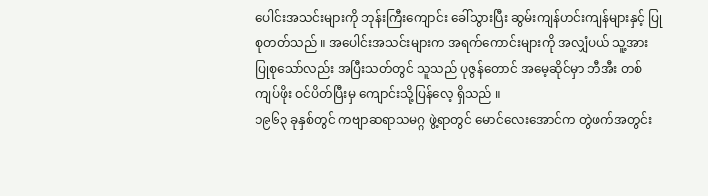ပေါင်းအသင်းများကို ဘုန်းကြီးကျောင်း ခေါ်သွားပြီး ဆွမ်းကျန်ဟင်းကျန်များနှင့် ပြုစုတတ်သည် ။ အပေါင်းအသင်းများက အရက်ကောင်းများကို အလျှံပယ် သူ့အား ပြုစုသော်လည်း အပြီးသတ်တွင် သူသည် ပုဇွန်တောင် အမေ့ဆိုင်မှာ ဘီအီး တစ်ကျပ်ဖိုး ဝင်ပိတ်ပြီးမှ ကျောင်းသို့ပြန်လေ့ ရှိသည် ။
၁၉၆၃ ခုနှစ်တွင် ကဗျာဆရာသမဂ္ဂ ဖွဲ့ရာတွင် မောင်လေးအောင်က တွဲဖက်အတွင်း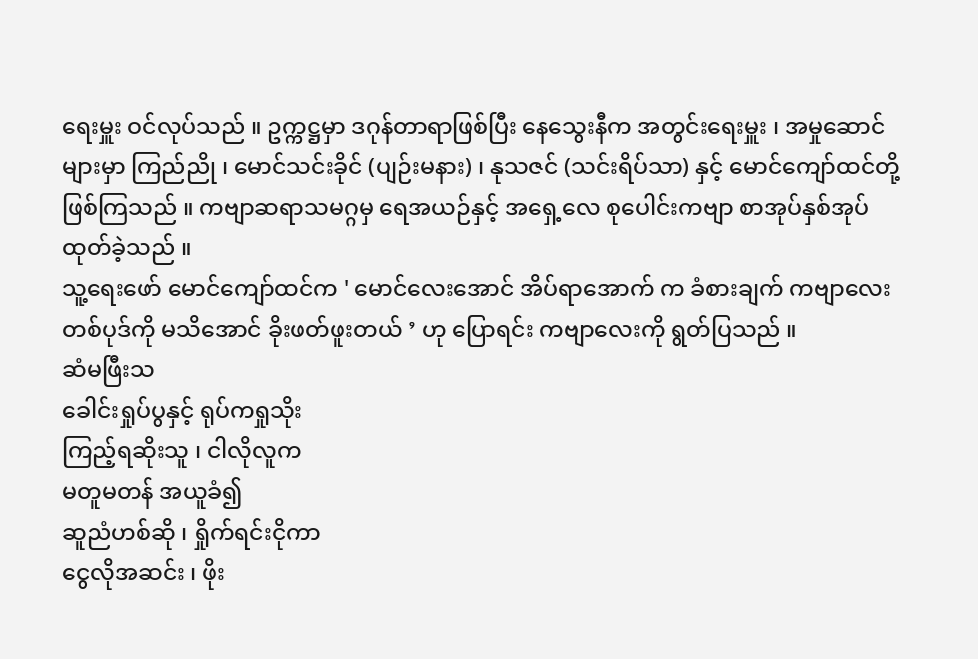ရေးမှူး ဝင်လုပ်သည် ။ ဥက္ကဋ္ဌမှာ ဒဂုန်တာရာဖြစ်ပြီး နေသွေးနီက အတွင်းရေးမှူး ၊ အမှုဆောင်များမှာ ကြည်ညို ၊ မောင်သင်းခိုင် (ပျဉ်းမနား) ၊ နုသဇင် (သင်းရိပ်သာ) နှင့် မောင်ကျော်ထင်တို့ ဖြစ်ကြသည် ။ ကဗျာဆရာသမဂ္ဂမှ ရေအယဉ်နှင့် အရှေ့လေ စုပေါင်းကဗျာ စာအုပ်နှစ်အုပ် ထုတ်ခဲ့သည် ။
သူ့ရေးဖော် မောင်ကျော်ထင်က ' မောင်လေးအောင် အိပ်ရာအောက် က ခံစားချက် ကဗျာလေးတစ်ပုဒ်ကို မသိအောင် ခိုးဖတ်ဖူးတယ် ’ ဟု ပြောရင်း ကဗျာလေးကို ရွတ်ပြသည် ။
ဆံမဖြီးသ
ခေါင်းရှုပ်ပွနှင့် ရုပ်ကရှုသိုး
ကြည့်ရဆိုးသူ ၊ ငါလိုလူက
မတူမတန် အယူခံ၍
ဆူညံဟစ်ဆို ၊ ရှိုက်ရင်းငိုကာ
ငွေလိုအဆင်း ၊ ဖိုး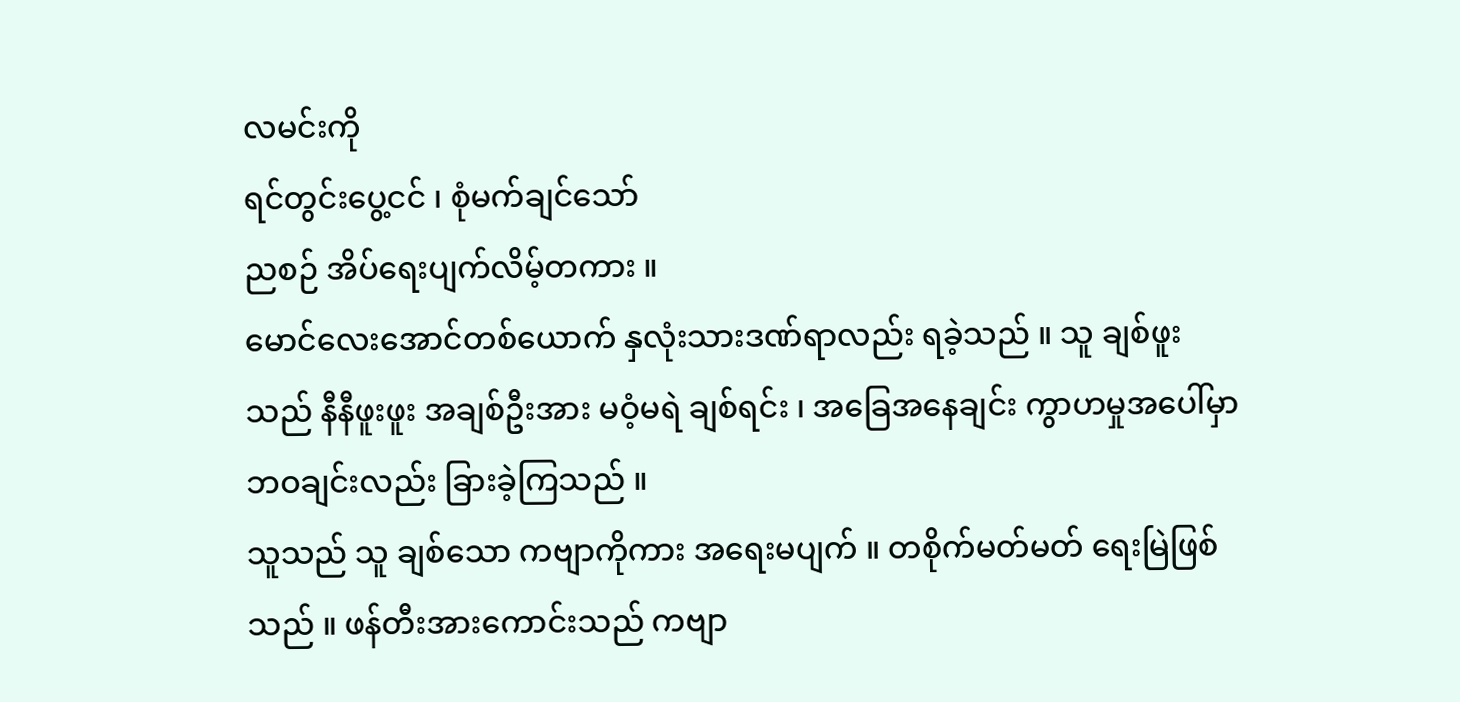လမင်းကို
ရင်တွင်းပွေ့ငင် ၊ စုံမက်ချင်သော်
ညစဉ် အိပ်ရေးပျက်လိမ့်တကား ။
မောင်လေးအောင်တစ်ယောက် နှလုံးသားဒဏ်ရာလည်း ရခဲ့သည် ။ သူ ချစ်ဖူးသည် နီနီဖူးဖူး အချစ်ဦးအား မဝံ့မရဲ ချစ်ရင်း ၊ အခြေအနေချင်း ကွာဟမှုအပေါ်မှာ ဘဝချင်းလည်း ခြားခဲ့ကြသည် ။
သူသည် သူ ချစ်သော ကဗျာကိုကား အရေးမပျက် ။ တစိုက်မတ်မတ် ရေးမြဲဖြစ်သည် ။ ဖန်တီးအားကောင်းသည် ကဗျာ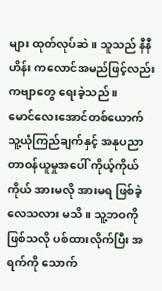များ ထုတ်လုပ်ဆဲ ။ သူသည် နီနီဟိန်း ကလောင်အမည်ဖြင့်လည်း ကဗျာတွေ ရေးခဲ့သည် ။
မောင်လေးအောင်တစ်ယောက် သူ့ယုံကြည်ချက်နှင့် အနုပညာ တာဝန်ယူမှုအပေါ် ကိုယ့်ကိုယ်ကိုယ် အားမလို အားမရ ဖြစ်ခဲ့လေသလား မသိ ။ သူ့ဘဝကို ဖြစ်သလို ပစ်ထားလိုက်ပြီး အရက်ကို သောက်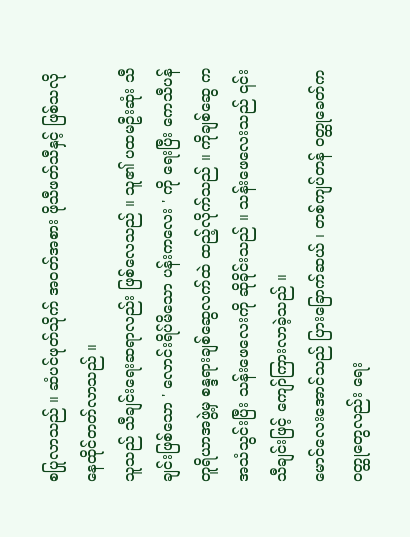စပြုလာသည် ။ ဆံပင်ဖုတ်သိုက် အဝတ်အစား ဖိုသီဖတ်သီနှင့် ဖြစ်သလို နေထိုင်တတ်လာသည် ။
သူသည် သီချင်းရေးဆရာလည်း ဖြစ်လေသည် ။ သူ၏ ပထမဦးဆုံး သီချင်းဖြစ်သော ' လောင်းရိပ်မိသော ပန်းကလေး ' ကို ရေးပြီး ကေသီပန် တူရိယာအဖွဲ့မှ စန္ဒရားချစ်ဆွေလက်ထဲ ထည့်လိုက်သည် ။ ကိုချစ်ဆွေ က အသံသွင်းပြီး သန်းဖေလေးကို ဆိုခိုင်းသည် ။ သန်းဖေလေးသည် ၎င်းသီချင်းဖြင့် ကျော်ကြားလာခဲ့သည် ။
မောင်လေးအောင်သည် ပြားခြောက်ဆယ် ၊ တစ်ကျပ်တန် ဝတ္ထုခေတ်က ဝတ္ထုတွေလည်း ရေး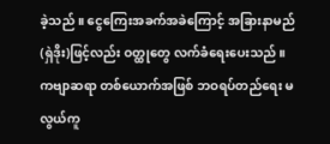ခဲ့သည် ။ ငွေကြေးအခက်အခဲကြောင့် အခြားနာမည် (ရှဲဒိုး)ဖြင့်လည်း ဝတ္ထုတွေ လက်ခံရေးပေးသည် ။ ကဗျာဆရာ တစ်ယောက်အဖြစ် ဘဝရပ်တည်ရေး မလွယ်ကူ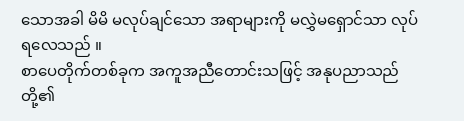သောအခါ မိမိ မလုပ်ချင်သော အရာများကို မလွှဲမရှောင်သာ လုပ်ရလေသည် ။
စာပေတိုက်တစ်ခုက အကူအညီတောင်းသဖြင့် အနုပညာသည် တို့၏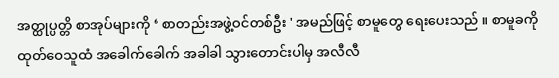အတ္ထုပ္ပတ္တိ စာအုပ်များကို ‘ စာတည်းအဖွဲ့ဝင်တစ်ဦး ' အမည်ဖြင့် စာမူတွေ ရေးပေးသည် ။ စာမူခကို ထုတ်ဝေသူထံ အခေါက်ခေါက် အခါခါ သွားတောင်းပါမှ အလီလီ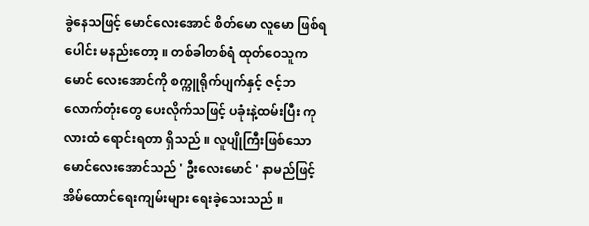ခွဲနေသဖြင့် မောင်လေးအောင် စိတ်မော လူမော ဖြစ်ရပေါင်း မနည်းတော့ ။ တစ်ခါတစ်ရံ ထုတ်ဝေသူက မောင် လေးအောင်ကို စက္ကူရိုက်ပျက်နှင့် ဇင့်ဘလောက်တုံးတွေ ပေးလိုက်သဖြင့် ပခုံးနဲ့ထမ်းပြီး ကုလားထံ ရောင်းရတာ ရှိသည် ။ လူပျိုကြီးဖြစ်သော မောင်လေးအောင်သည် ' ဦးလေးမောင် ' နာမည်ဖြင့် အိမ်ထောင်ရေးကျမ်းများ ရေးခဲ့သေးသည် ။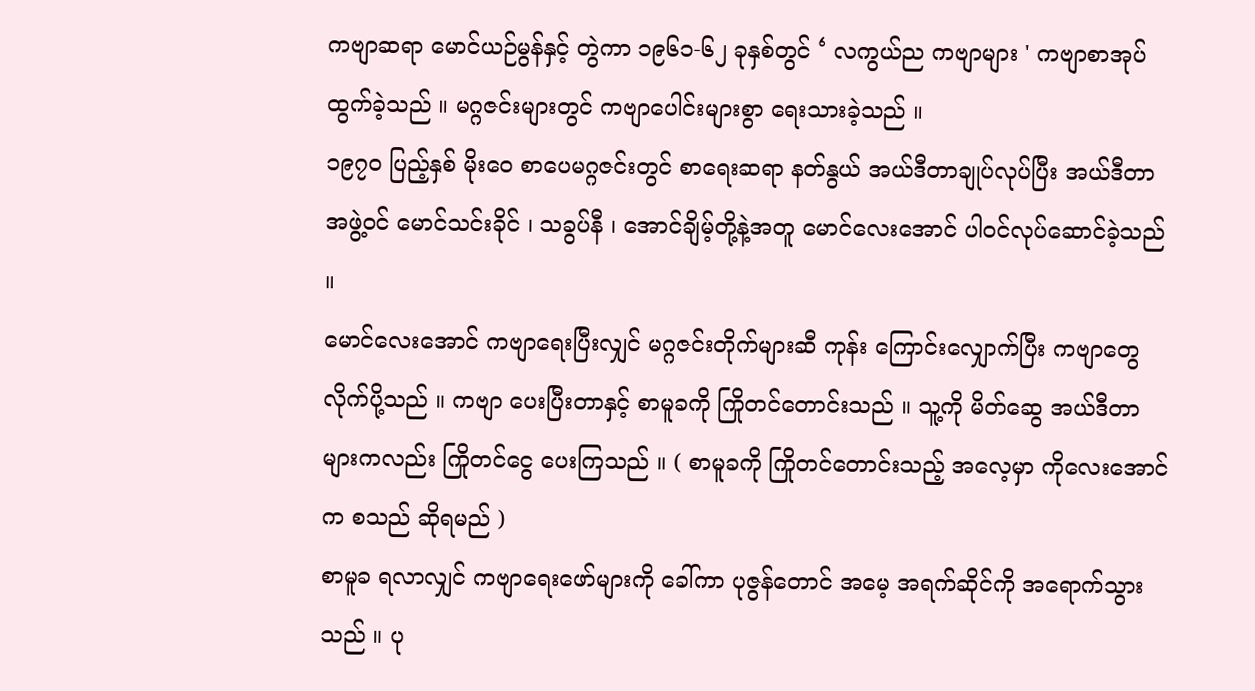ကဗျာဆရာ မောင်ယဉ်မွန်နှင့် တွဲကာ ၁၉၆၁-၆၂ ခုနှစ်တွင် ‘ လကွယ်ည ကဗျာများ ' ကဗျာစာအုပ် ထွက်ခဲ့သည် ။ မဂ္ဂဇင်းများတွင် ကဗျာပေါင်းများစွာ ရေးသားခဲ့သည် ။
၁၉၇ဝ ပြည့်နှစ် မိုးဝေ စာပေမဂ္ဂဇင်းတွင် စာရေးဆရာ နတ်နွယ် အယ်ဒီတာချုပ်လုပ်ပြီး အယ်ဒီတာအဖွဲ့ဝင် မောင်သင်းခိုင် ၊ သခွပ်နီ ၊ အောင်ချိမ့်တို့နဲ့အတူ မောင်လေးအောင် ပါဝင်လုပ်ဆောင်ခဲ့သည် ။
မောင်လေးအောင် ကဗျာရေးပြီးလျှင် မဂ္ဂဇင်းတိုက်များဆီ ကုန်း ကြောင်းလျှောက်ပြီး ကဗျာတွေ လိုက်ပို့သည် ။ ကဗျာ ပေးပြီးတာနှင့် စာမူခကို ကြိုတင်တောင်းသည် ။ သူ့ကို မိတ်ဆွေ အယ်ဒီတာများကလည်း ကြိုတင်ငွေ ပေးကြသည် ။ ( စာမူခကို ကြိုတင်တောင်းသည့် အလေ့မှာ ကိုလေးအောင်က စသည် ဆိုရမည် )
စာမူခ ရလာလျှင် ကဗျာရေးဖော်များကို ခေါ်ကာ ပုဇွန်တောင် အမေ့ အရက်ဆိုင်ကို အရောက်သွားသည် ။ ပု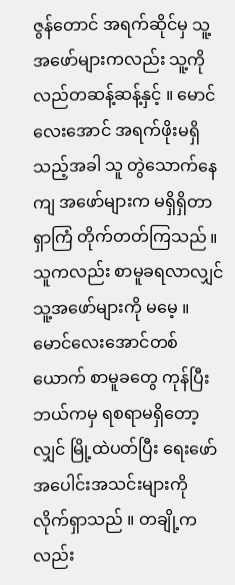ဇွန်တောင် အရက်ဆိုင်မှ သူ့အဖော်များကလည်း သူ့ကို လည်တဆန့်ဆန့်နှင့် ။ မောင်လေးအောင် အရက်ဖိုးမရှိသည့်အခါ သူ တွဲသောက်နေကျ အဖော်များက မရှိရှိတာ ရှာကြံ တိုက်တတ်ကြသည် ။ သူကလည်း စာမူခရလာလျှင် သူ့အဖော်များကို မမေ့ ။
မောင်လေးအောင်တစ်ယောက် စာမူခတွေ ကုန်ပြီး ဘယ်ကမှ ရစရာမရှိတော့လျှင် မြို့ထဲပတ်ပြီး ရေးဖော်အပေါင်းအသင်းများကို လိုက်ရှာသည် ။ တချို့ကလည်း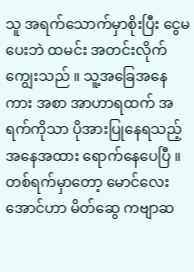သူ အရက်သောက်မှာစိုးပြီး ငွေမပေးဘဲ ထမင်း အတင်းလိုက်ကျွေးသည် ။ သူ့အခြေအနေကား အစာ အာဟာရထက် အရက်ကိုသာ ပိုအားပြုနေရသည့်အနေအထား ရောက်နေပေပြီ ။
တစ်ရက်မှာတော့ မောင်လေးအောင်ဟာ မိတ်ဆွေ ကဗျာဆ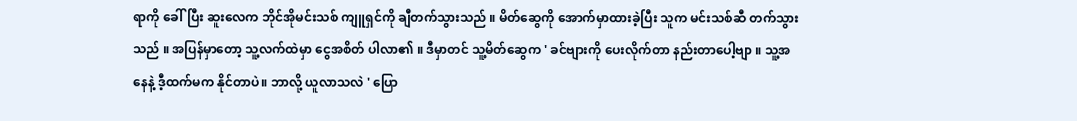ရာကို ခေါ်ပြီး ဆူးလေက ဘိုင်အိုမင်းသစ် ကျူရှင်ကို ချီတက်သွားသည် ။ မိတ်ဆွေကို အောက်မှာထားခဲ့ပြီး သူက မင်းသစ်ဆီ တက်သွားသည် ။ အပြန်မှာတော့ သူ့လက်ထဲမှာ ငွေအစိတ် ပါလာ၏ ။ ဒီမှာတင် သူ့မိတ်ဆွေက ' ခင်ဗျားကို ပေးလိုက်တာ နည်းတာပေါ့ဗျာ ။ သူ့အနေနဲ့ ဒီ့ထက်မက နိုင်တာပဲ။ ဘာလို့ ယူလာသလဲ ' ပြော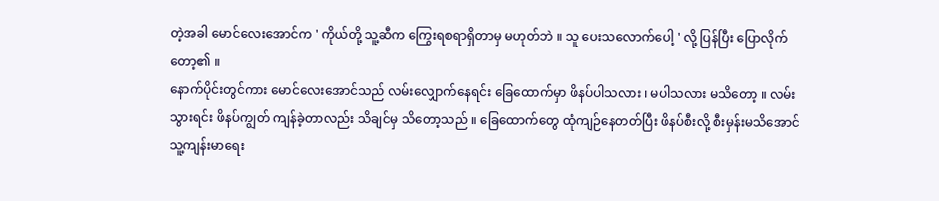တဲ့အခါ မောင်လေးအောင်က ' ကိုယ်တို့ သူ့ဆီက ကြွေးရစရာရှိတာမှ မဟုတ်ဘဲ ။ သူ ပေးသလောက်ပေါ့ ' လို့ ပြန်ပြီး ပြောလိုက်တော့၏ ။
နောက်ပိုင်းတွင်ကား မောင်လေးအောင်သည် လမ်းလျှောက်နေရင်း ခြေထောက်မှာ ဖိနပ်ပါသလား ၊ မပါသလား မသိတော့ ။ လမ်းသွားရင်း ဖိနပ်ကျွတ် ကျန်ခဲ့တာလည်း သိချင်မှ သိတော့သည် ။ ခြေထောက်တွေ ထုံကျဉ်နေတတ်ပြီး ဖိနပ်စီးလို့ စီးမှန်းမသိအောင် သူ့ကျန်းမာရေး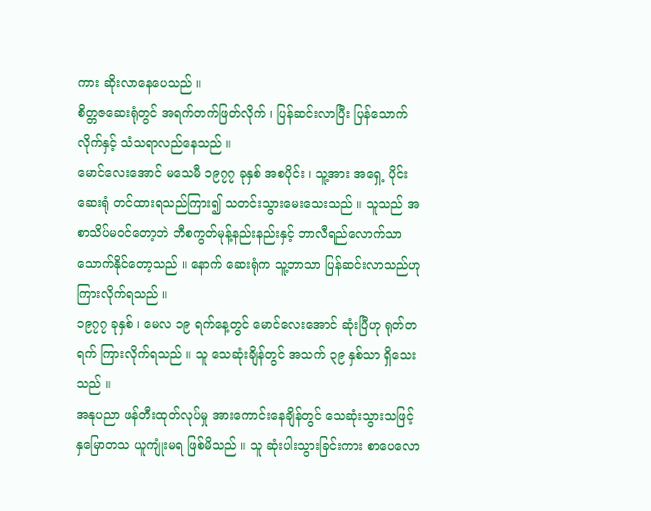ကား ဆိုးလာနေပေသည် ။
စိတ္တဇဆေးရုံတွင် အရက်တက်ဖြတ်လိုက် ၊ ပြန်ဆင်းလာပြီး ပြန်သောက်လိုက်နှင့် သံသရာလည်နေသည် ။
မောင်လေးအောင် မသေမီ ၁၉၇၇ ခုနှစ် အစပိုင်း ၊ သူ့အား အရှေ့ ပိုင်းဆေးရုံ တင်ထားရသည်ကြား၍ သတင်းသွားမေးသေးသည် ။ သူသည် အစာသိပ်မဝင်တော့ဘဲ ဘီစကွတ်မုန့်နည်းနည်းနှင့် ဘာလီရည်လောက်သာ သောက်နိုင်တော့သည် ။ နောက် ဆေးရုံက သူ့ဘာသာ ပြန်ဆင်းလာသည်ဟု ကြားလိုက်ရသည် ။
၁၉၇၇ ခုနှစ် ၊ မေလ ၁၉ ရက်နေ့တွင် မောင်လေးအောင် ဆုံးပြီဟု ရုတ်တရက် ကြားလိုက်ရသည် ။ သူ သေဆုံးချိန်တွင် အသက် ၃၉ နှစ်သာ ရှိသေးသည် ။
အနုပညာ ဖန်တီးထုတ်လုပ်မှု အားကောင်းနေချိန်တွင် သေဆုံးသွားသဖြင့် နှမြောတသ ယူကျုံးမရ ဖြစ်မိသည် ။ သူ ဆုံးပါးသွားခြင်းကား စာပေလော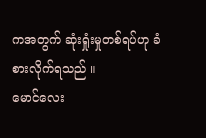ကအတွက် ဆုံးရှုံးမှုတစ်ရပ်ဟု ခံစားလိုက်ရသည် ။
မောင်လေး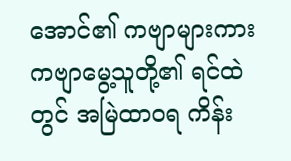အောင်၏ ကဗျာများကား ကဗျာမွေ့သူတို့၏ ရင်ထဲ တွင် အမြဲထာဝရ ကိန်း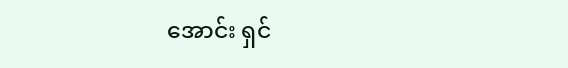အောင်း ရှင်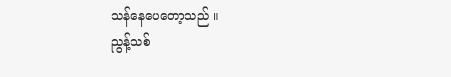သန်နေပေတော့သည် ။
ညွန့်သစ်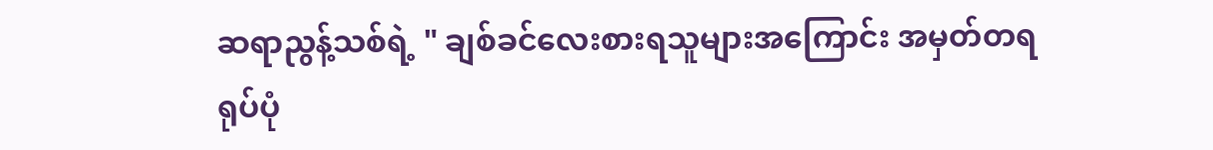ဆရာညွန့်သစ်ရဲ့ " ချစ်ခင်လေးစားရသူများအကြောင်း အမှတ်တရရုပ်ပုံ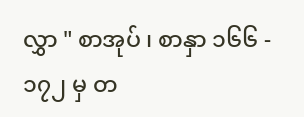လွှာ " စာအုပ် ၊ စာနှာ ၁၆၆ - ၁၇၂ မှ တ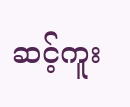ဆင့်ကူး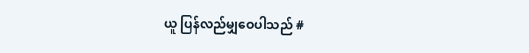ယူ ပြန်လည်မျှဝေပါသည် #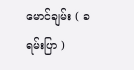မောင်ချမ်း ( ခရမ်းပြာ )